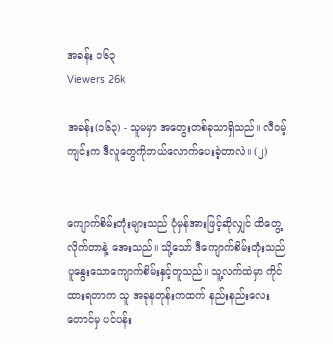အခန်း ၁၆၃
Viewers 26k

အခန်း(၁၆၃) - သူမမှာ အတွေးတစ်ခုသာရှိသည်။ လီဝမ့်ကျင်းက ဒီလူတွေကိုဘယ်လောက်ပေးခဲ့တာလဲ။ (၂)


ကျောက်စိမ်းတုံးများသည် ပုံမှန်အားဖြင့်ဆိုလျှင် ထိတွေ့လိုက်တာနဲ့ အေးသည်။ သို့သော် ဒီကျောက်စိမ်းတုံးသည် ပူနွေးသောကျောက်စိမ်းနှင့်တူသည်။ သူ့လက်ထဲမှာ ကိုင်ထားရတာက သူ အခုနတုန်းကထက် နည်းနည်း‌လေးတောင်မှ ပင်ပန်း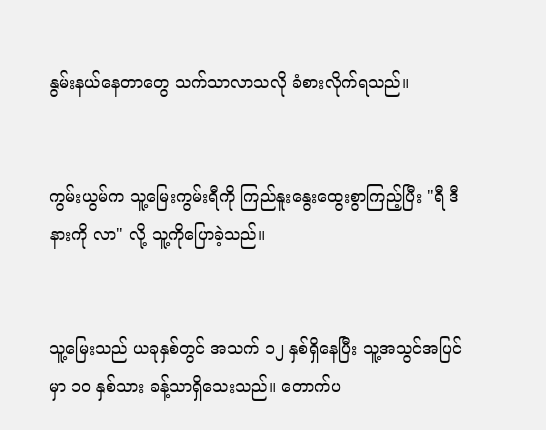နွမ်းနယ်နေတာတွေ သက်သာလာသလို ခံစားလိုက်ရသည်။


ကွမ်းယွမ်က သူ့မြေးကွမ်းရီကို ကြည်နူးနွေးထွေးစွာကြည့်ပြီး "ရီ ဒီနားကို လာ" လို့ သူ့ကိုပြောခဲ့သည်။


သူ့မြေးသည် ယခုနှစ်တွင် အသက် ၁၂ နှစ်ရှိနေပြီး သူ့အသွင်အပြင်မှာ ၁၀ နှစ်သား ခန့်သာရှိသေးသည်။ တောက်ပ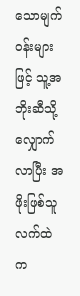သောမျက်ဝန်းများဖြင့် သူ့အဘိုးဆီသို့ လျှောက်လာပြီး အဖိုးဖြစ်သူ လက်ထဲက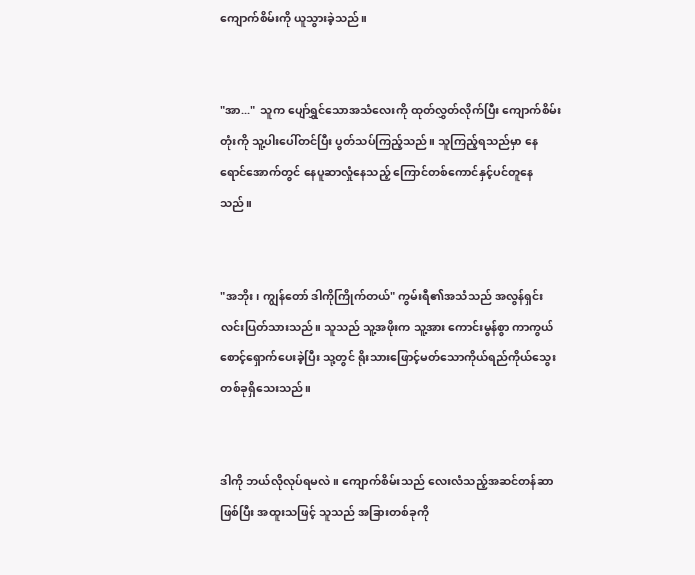ကျောက်စိမ်းကို ယူသွားခဲ့သည်။


"အာ..."  သူက ပျော်ရွှင်သောအသံလေးကို ထုတ်လွှတ်လိုက်ပြီး ကျောက်စိမ်းတုံးကို သူ့ပါးပေါ်တင်ပြီး ပွတ်သပ်ကြည့်သည်။ သူကြည့်ရသည်မှာ နေရောင်အောက်တွင် နေပူဆာလှုံနေသည့် ကြောင်တစ်ကောင်နှင့်ပင်တူနေသည်။


"အဘိုး၊ ကျွန်တော် ဒါကိုကြိုက်တယ်" ကွမ်းရီ၏အသံသည် အလွန်ရှင်းလင်းပြတ်သားသည်။ သူသည် သူ့အဖိုးက သူ့အား ကောင်းမွန်စွာ ကာကွယ်စောင့်ရှောက်ပေးခဲ့ပြီး သု့တွင် ရိုးသားဖြောင့်မတ်သောကိုယ်ရည်ကိုယ်သွေးတစ်ခုရှိသေးသည်။


ဒါကို ဘယ်လိုလုပ်ရမလဲ။ ကျောက်စိမ်းသည် လေးလံသည့်အဆင်တန်ဆာဖြစ်ပြီး အထူးသဖြင့် သူသည် အခြားတစ်ခုကို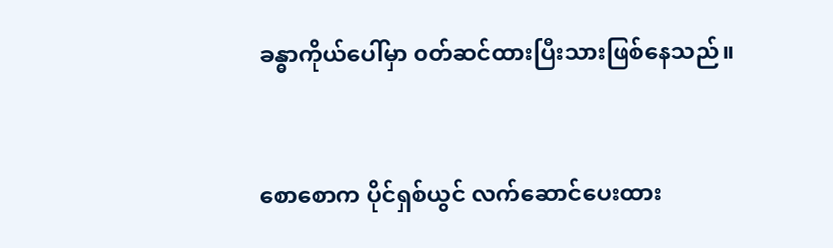ခန္ဓာကိုယ်ပေါ်မှာ ၀တ်ဆင်ထားပြီးသားဖြစ်နေသည်။


စောစောက ပိုင်ရှစ်ယွင် လက်ဆောင်‌ပေးထား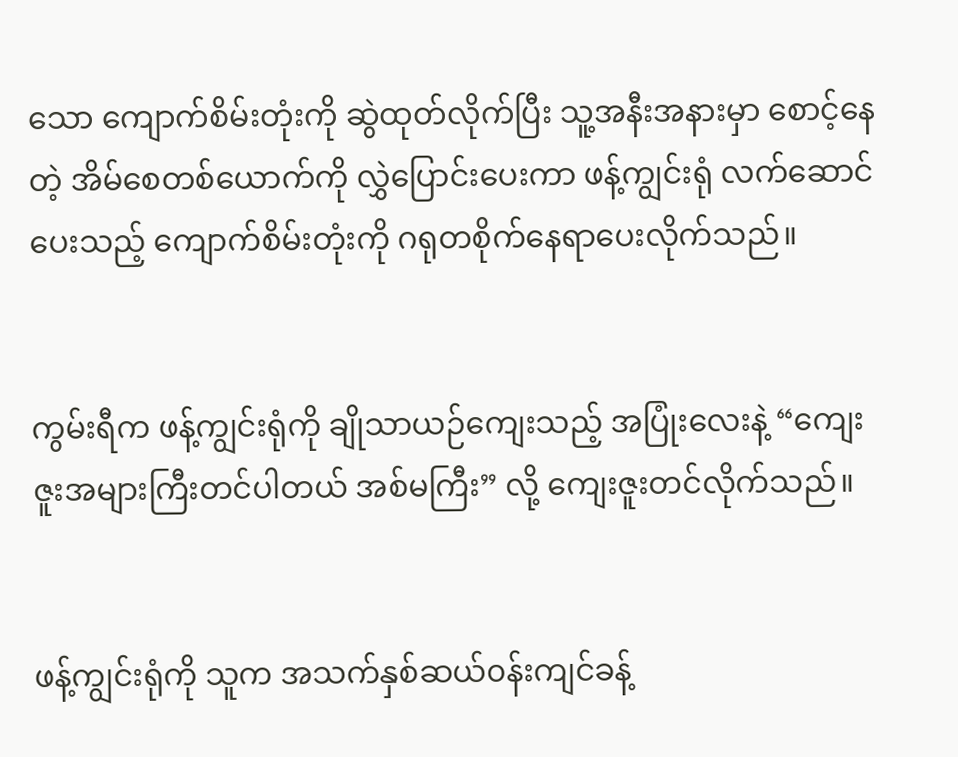သော ကျောက်စိမ်းတုံးကို ဆွဲထုတ်လိုက်ပြီး သူ့အနီးအနားမှာ စောင့်နေတဲ့ အိမ်စေတစ်ယောက်ကို လွှဲပြောင်းပေးကာ ဖန့်ကျွင်းရုံ လက်ဆောင်ပေးသည့် ကျောက်စိမ်းတုံးကို ဂရုတစိုက်နေရာပေးလိုက်သည်။


ကွမ်းရီက ဖန့်ကျွင်းရုံကို ချိုသာယဉ်ကျေးသည့် အပြုံးလေးနဲ့ “ကျေးဇူးအများကြီးတင်ပါတယ် အစ်မကြီး” လို့ ‌ကျေးဇူးတင်လိုက်သည်။


ဖန့်ကျွင်းရုံကို သူက အသက်နှစ်ဆယ်၀န်းကျင်ခန့်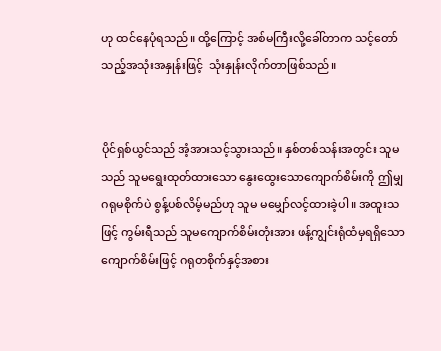ဟု ထင်နေပုံရသည်။ ထို့ကြောင့် အစ်မကြီးလို့ခေါ်တာက သင့်တော်သည့်အသုံးအနှုန်းဖြင့်  သုံးနှုန်းလိုက်တာဖြစ်သည်။


ပိုင်ရှစ်ယွင်သည် အံ့အားသင့်သွားသည်။ နှစ်တစ်သန်းအတွင်း သူမသည် သူမရွေးထုတ်ထားသော နွေးထွေးသောကျောက်စိမ်းကို ဤမျှဂရုမစိုက်ပဲ စွန့်ပစ်လိမ့်မည်ဟု သူမ မမျှော်လင့်ထားခဲ့ပါ။ အထူးသဖြင့် ကွမ်းရီသည် သူမကျောက်စိမ်းတုံးအား ဖန့်ကျွင်းရုံထံမှရရှိသော ကျောက်စိမ်းဖြင့် ဂရုတစိုက်နှင့်အစား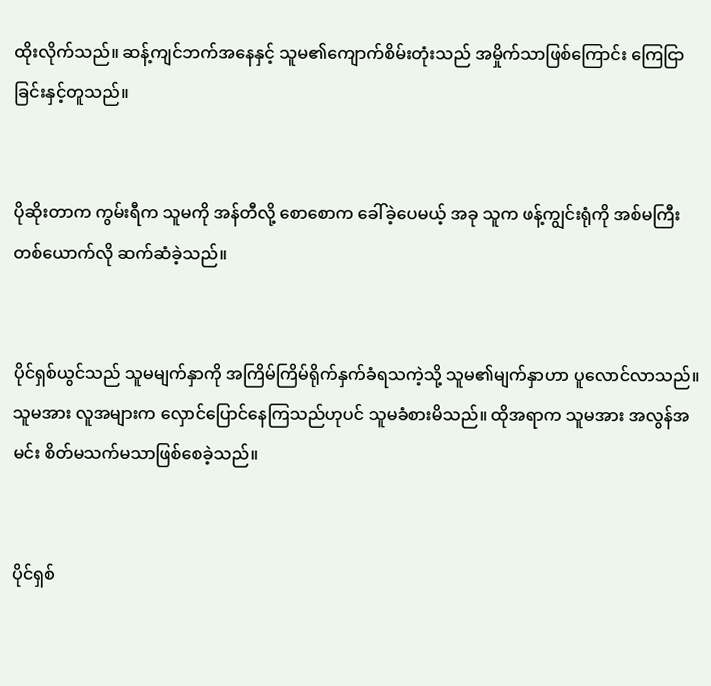ထိုးလိုက်သည်။ ဆန့်ကျင်ဘက်အနေနှင့် သူမ၏ကျောက်စိမ်းတုံးသည် အမှိုက်သာဖြစ်ကြောင်း ကြေငြာခြင်းနှင့်တူသည်။


ပိုဆိုးတာက ကွမ်းရီက သူမကို အန်တီလို့ စောစောက ခေါ်ခဲ့ပေမယ့် အခု သူက ဖန့်ကျွင်းရုံကို အစ်မကြီးတစ်ယောက်လို ဆက်ဆံခဲ့သည်။


ပိုင်ရှစ်ယွင်သည် သူမမျက်နှာကို အကြိမ်ကြိမ်ရိုက်နှက်ခံရသကဲ့သို့ သူမ၏မျက်နှာဟာ ပူလောင်လာသည်။ သူမအား လူအများက လှောင်ပြောင်နေကြသည်ဟုပင် သူမခံစားမိသည်။ ထိုအရာက သူမအား အလွန်အမင်း စိတ်မသက်မသာဖြစ်စေခဲ့သည်။


ပိုင်ရှစ်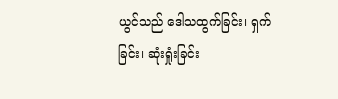ယွင်သည် ဒေါသထွက်ခြင်း၊ ရှက်ခြင်း၊ ဆုံးရှုံးခြင်း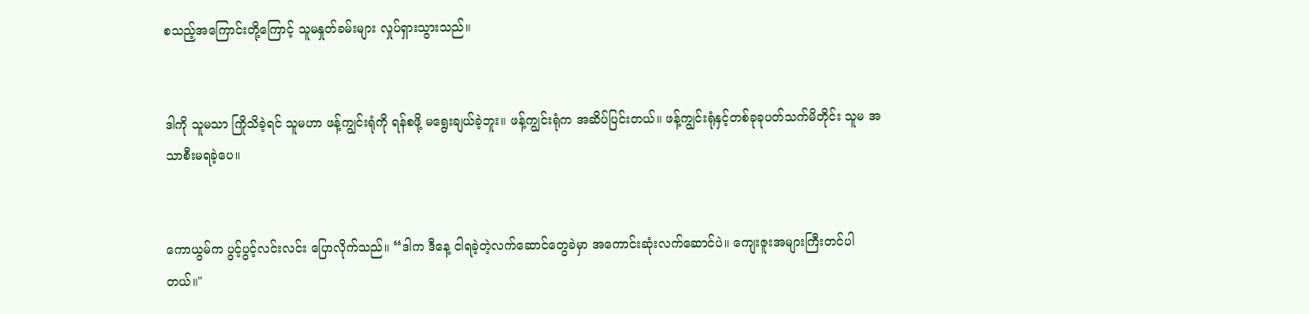စသည့်အကြောင်းတို့ကြောင့် သူမနှုတ်ခမ်းများ လှုပ်ရှားသွားသည်။


ဒါကို သူမသာ ကြိုသိခဲ့ရင် သူမဟာ ဖန့်ကျွင်းရုံကို ရန်စဖို့ မရွေးချယ်ခဲ့ဘူး။ ဖန့်ကျွင်းရုံက အဆိပ်ပြင်းတယ်။ ဖန့်ကျွင်းရုံနှင့်တစ်ခုခုပတ်သက်မိတိုင်း သူမ အသာစီးမရခဲ့ပေ။


ကောယွမ်က ပွင့်ပွင့်လင်းလင်း ပြောလိုက်သည်။ “ဒါက ဒီနေ့ ငါရခဲ့တဲ့လက်ဆောင်‌တွေခဲမှာ အကောင်းဆုံးလက်ဆောင်ပဲ။ ကျေးဇူးအများကြီးတင်ပါတယ်။"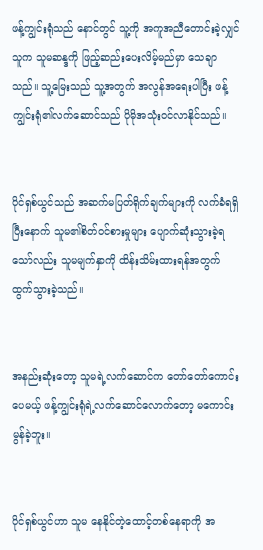ဖန့်ကျွင်းရုံသည် နောင်တွင် သူ့ကို အကူအညီတောင်းခဲ့လျှင် သူက သူမဆန္ဒကို ဖြည့်ဆည်းပေးလိမ့်မည်မှာ သေချာသည်။ သူ့မြေးသည် သူ့အတွက် အလွန်အရေးပါပြီး ဖန့်ကျွင်းရုံ၏လက်ဆောင်သည် ပိုမိုအသုံးဝင်လာနိုင်သည်။


ပိုင်ရှစ်ယွင်သည် အဆက်မပြတ်ရိုက်ချက်များကို လက်ခံရရှိပြီးနောက် သူမ၏စိတ်ဝင်စားမှုများ ပျောက်ဆုံးသွားခဲ့ရသော်လည်း သူမမျက်နှာကို ထိန်းသိမ်းထားရန်အတွက် ထွက်သွားခဲ့သည်။


အနည်းဆုံးတော့ သူမရဲ့လက်ဆောင်က တော်တော်ကောင်းပေမယ့် ဖန့်ကျွင်းရုံရဲ့လက်ဆောင်လောက်တော့ မကောင်းမွန်ခဲ့ဘူး။


ပိုင်ရှစ်ယွင်ဟာ သူမ နေနိုင်တဲ့ထောင့်တစ်နေရာကို အ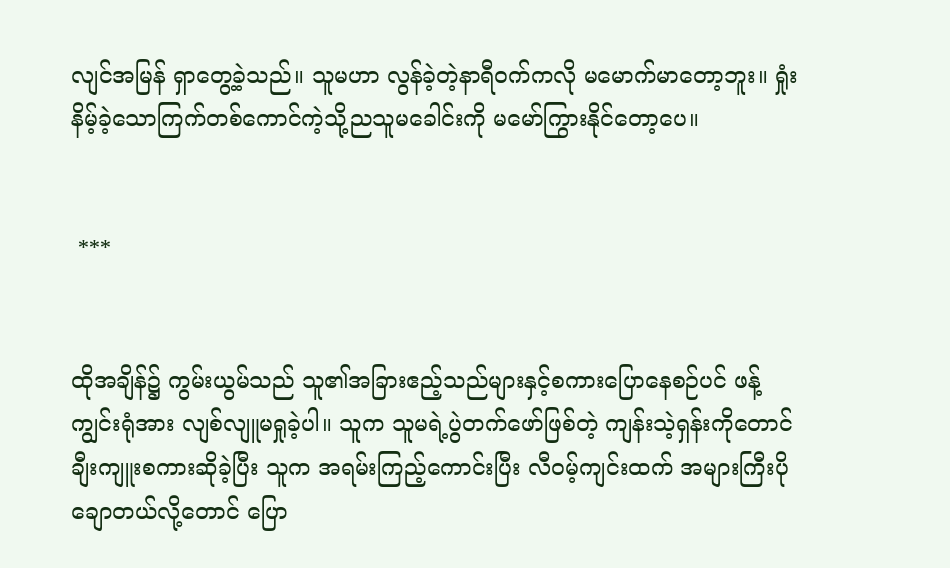လျင်အမြန် ရှာတွေ့ခဲ့သည်။ သူမဟာ လွန်ခဲ့တဲ့နာရီဝက်ကလို မမောက်မာတော့ဘူး။ ရှုံးနိမ့်ခဲ့သောကြက်တစ်ကောင်ကဲ့သို့ညသူမခေါင်းကို မမော်ကြွားနိုင်တော့ပေ။


 ***


ထိုအချိန်၌ ကွမ်းယွမ်သည် သူ၏အခြားဧည့်သည်များနှင့်စကားပြောနေစဉ်ပင် ဖန့်ကျွင်းရုံအား လျစ်လျူမရှုခဲ့ပါ။ သူက သူမရဲ့ပွဲတက်‌ဖော်ဖြစ်တဲ့ ကျန်းသဲ့ရှန်းကိုတောင် ချီးကျူးစကားဆိုခဲ့ပြီး သူက အရမ်းကြည့်ကောင်းပြီး လီဝမ့်ကျင်းထက် အများကြီးပိုချောတယ်လို့တောင် ပြော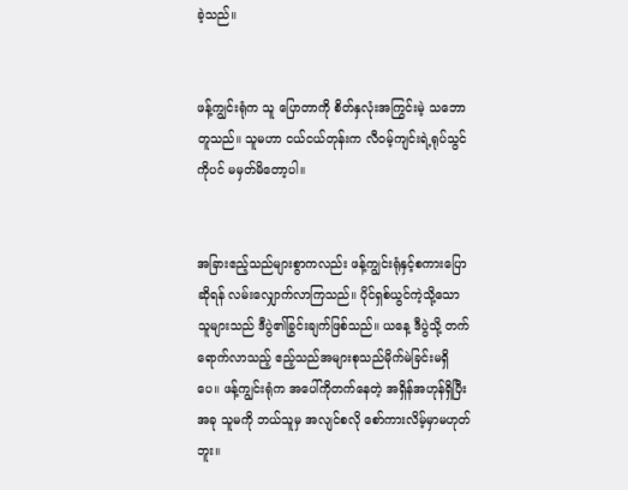ခဲ့သည်။


ဖန့်ကျွင်းရုံက သူ‌ ပြောတာကို စိတ်နှလုံးအကြွင်းမဲ့ သဘောတူသည်။ သူမဟာ ငယ်ငယ်တုန်းက လီဝမ့်ကျင်းရဲ့ရုပ်သွင်ကိုပင် မမှတ်မိတော့ပါ။


အခြားဧည့်သည်များစွာကလည်း ဖန့်ကျွင်းရုံနှင့်စကားပြောဆိုရန် လမ်းလျှောက်လာကြသည်။ ပိုင်ရှစ်ယွင်ကဲ့သို့သောသူများသည် ဒီပွဲ၏ခြွင်းချက်ဖြစ်သည်။ ယနေ့ ဒီပွဲသို့ တက်ရောက်လာသည့် ဧည့်သည်အများစုသည်မိုက်မဲခြင်းမရှိပေ။ ဖန့်ကျွင်းရုံက အပေါ်ကိုတက်နေတဲ့ အရှိန်အဟုန်ရှိပြီး အခု သူမကို ဘယ်သူမှ အလျင်စလို စော်ကားလိမ့်မှာမဟုတ်ဘူး။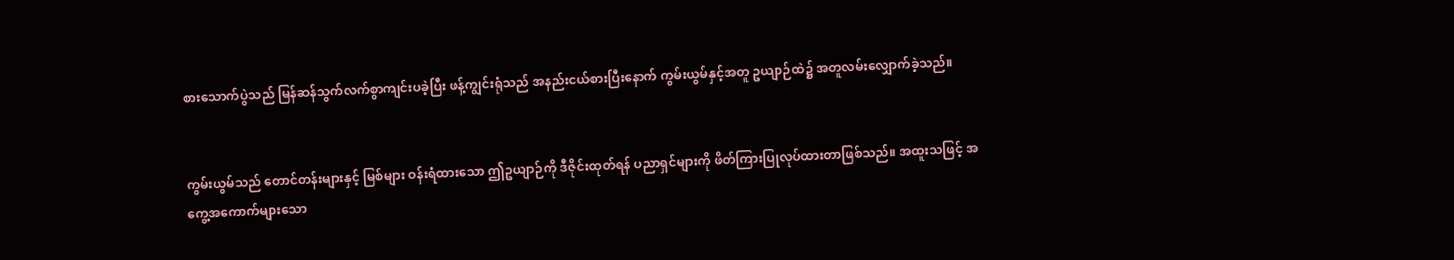စားသောက်ပွဲသည် မြန်ဆန်သွက်လက်စွာကျင်းပခဲ့ပြီး ဖန့်ကျွင်းရုံသည် အနည်းငယ်စားပြီးနောက် ကွမ်းယွမ်နှင့်အတူ ဥယျာဉ်ထဲ၌ အတူလမ်းလျှောက်ခဲ့သည်။


ကွမ်းယွမ်သည် တောင်တန်းများနှင့် မြစ်များ ဝန်းရံထားသော ဤဥယျာဉ်ကို ဒီဇိုင်းထုတ်ရန် ပညာရှင်များကို ဖိတ်ကြားပြုလုပ်ထားတာဖြစ်သည်။ အထူးသဖြင့် အကွေ့အကောက်များသော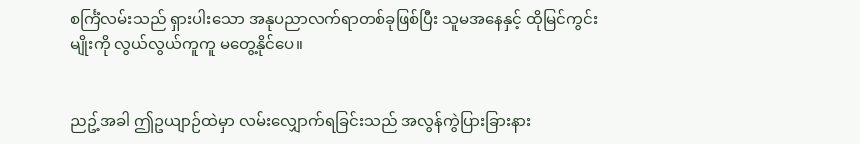စင်္ကြံလမ်းသည် ရှားပါးသော အနုပညာလက်ရာတစ်ခုဖြစ်ပြီး သူမအနေနှင့် ထိုမြင်ကွင်းမျိုးကို လွယ်လွယ်ကူကူ မတွေ့နိုင်ပေ။


ညဥ့်အခါ ဤဥယျာဉ်ထဲမှာ လမ်းလျှောက်ရခြင်းသည် အလွန်ကွဲပြားခြားနား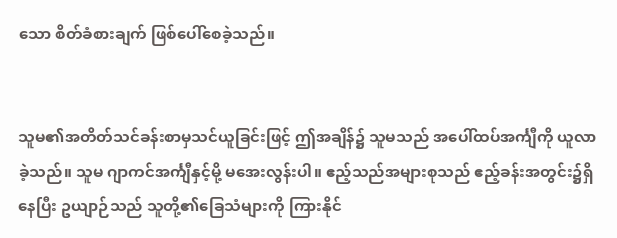သော စိတ်ခံစားချက် ဖြစ်ပေါ်စေခဲ့သည်။


သူမ၏အတိတ်သင်ခန်းစာမှသင်ယူခြင်းဖြင့် ဤအချိန်၌ သူမသည် အပေါ်ထပ်အင်္ကျီကို ယူလာခဲ့သည်။ သူမ ဂျာကင်အင်္ကျီနှင့်မို့ မအေးလွန်းပါ။ ဧည့်သည်အများစုသည် ဧည့်ခန်းအတွင်း၌ရှိနေပြီး ဥယျာဉ်သည် သူတို့၏ခြေသံများကို ကြားနိုင်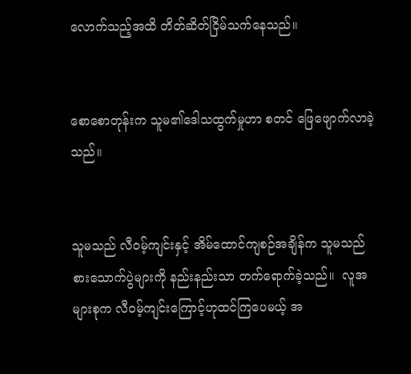လောက်သည့်အထိ တိတ်ဆိတ်ငြိမ်သက်နေသည်။


စောစောတုန်းက သူမ၏ဒေါသထွက်မှုဟာ စတင် ဖြေဖျောက်လာခဲ့သည်။


သူမသည် လီဝမ့်ကျင်းနှင့် အိမ်ထောင်ကျစဉ်အချိန်က သူမသည် စားသောက်ပွဲများကို နည်းနည်းသာ တက်ရောက်ခဲ့သည်။  လူအများစုက လီဝမ့်ကျင်းကြောင့်ဟုထင်ကြပေမယ့် အ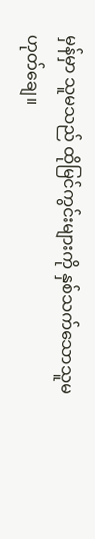မှန်မှာ သူမသည် ထိုမြင်ကွင်းများကို နှစ်သက်သောသူမဟုတ်ချေ။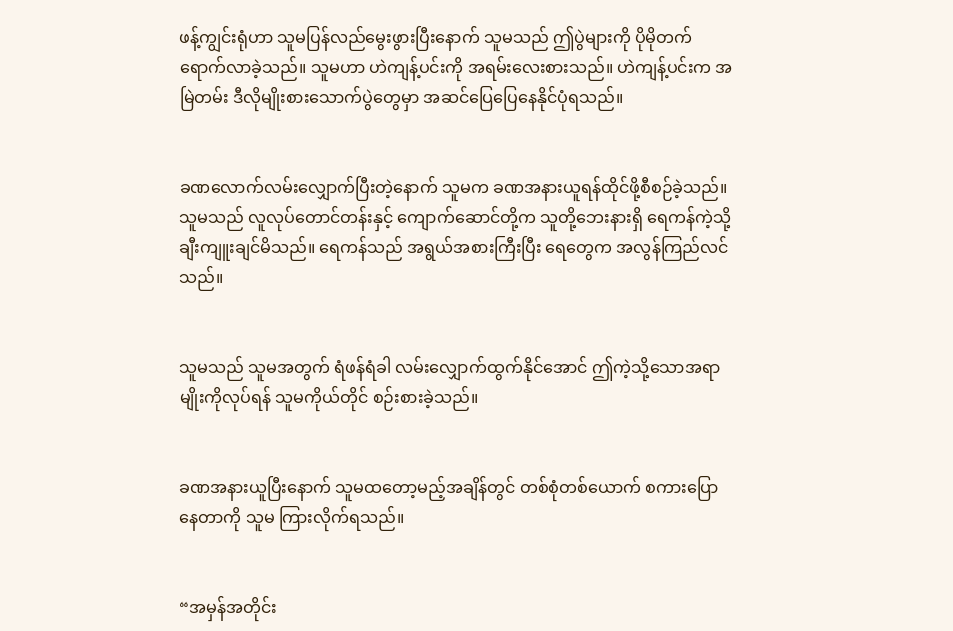ဖန့်ကျွင်းရုံဟာ သူမပြန်လည်မွေးဖွားပြီးနောက် သူမသည် ဤပွဲများကို ပိုမိုတက်ရောက်လာခဲ့သည်။ သူမဟာ ဟဲကျန့်ပင်းကို အရမ်းလေးစားသည်။ ဟဲကျန့်ပင်းက အမြဲတမ်း ဒီလိုမျိုးစားသောက်ပွဲတွေမှာ အဆင်ပြေပြေနေနိုင်ပုံရသည်။


ခဏလောက်လမ်းလျှောက်ပြီးတဲ့နောက် သူမက ခဏအနားယူရန်ထိုင်ဖို့စီစဉ်ခဲ့သည်။ သူမသည် လူလုပ်တောင်တန်းနှင့် ‌ကျောက်ဆောင်တို့က သူတို့ဘေးနားရှိ ရေကန်ကဲ့သို့ ချီးကျူးချင်မိသည်။ ရေကန်သည် အရွယ်အစားကြီးပြီး ရေတွေက အလွန်ကြည်လင်သည်။


သူမသည် သူမအတွက် ရံဖန်ရံခါ လမ်းလျှောက်ထွက်နိုင်အောင် ဤကဲ့သို့သောအရာမျိုးကိုလုပ်ရန် သူမကိုယ်တိုင် စဉ်းစားခဲ့သည်။


ခဏအနားယူပြီးနောက် သူမထတော့မည့်အချိန်တွင် တစ်စုံတစ်ယောက် စကားပြောနေတာကို သူမ ကြားလိုက်ရသည်။


“အမှန်အတိုင်း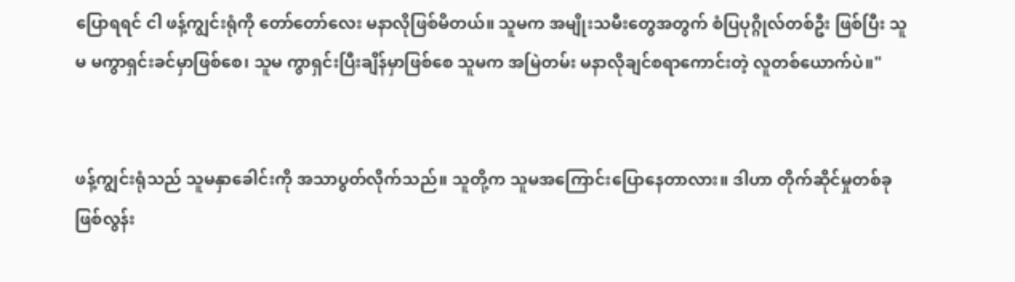ပြောရရင် ငါ ဖန့်ကျွင်းရုံကို တော်တော်လေး မနာလိုဖြစ်မိတယ်။ သူမက အမျိုးသမီးတွေအတွက် စံပြပုဂ္ဂိုလ်တစ်ဦး ဖြစ်ပြီး သူမ မကွာရှင်းခင်မှာဖြစ်စေ၊ သူမ ကွာရှင်းပြီးချိန်မှာဖြစ်စေ သူမက အမြဲတမ်း မနာလိုချင်စရာကောင်းတဲ့ လူတစ်ယောက်ပဲ။"


ဖန့်ကျွင်းရုံသည် သူမနှာခေါင်းကို အသာပွတ်လိုက်သည်။ သူတို့က သူမအကြောင်းပြောနေတာလား။ ဒါဟာ တိုက်ဆိုင်မှုတစ်ခု ဖြစ်လွန်း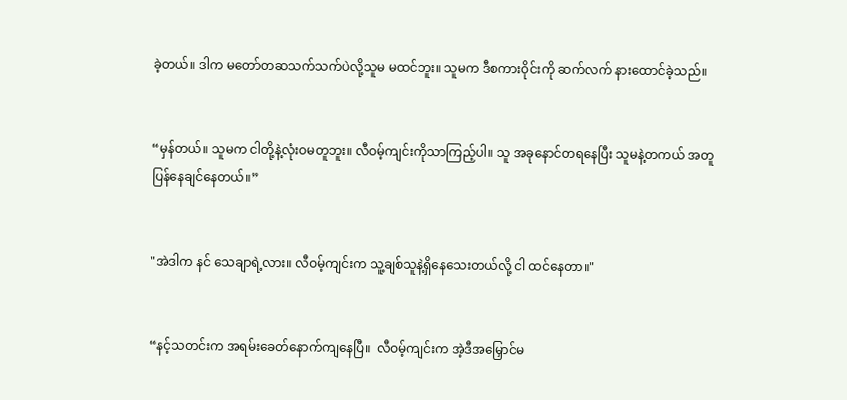ခဲ့တယ်။ ဒါက မတော်တဆသက်သက်ပဲလို့သူမ မထင်ဘူး။ သူမက ဒီစကားဝိုင်းကို ဆက်လက် နားထောင်ခဲ့သည်။


“မှန်တယ်။ သူမက ငါတို့နဲ့လုံးဝမတူဘူး။ လီဝမ့်ကျင်းကိုသာကြည့်ပါ။ သူ အခုနောင်တရနေပြီး သူမနဲ့တကယ် အတူပြန်နေချင်နေတယ်။”


"အဲဒါက နင် သေချာရဲ့လား။ လီဝမ့်ကျင်းက သူ့ချစ်သူနဲ့ရှိနေသေးတယ်လို့ ငါ ထင်နေတာ။"


“နင့်သတင်းက အရမ်းခေတ်နောက်ကျနေပြီ။  လီဝမ့်ကျင်းက အဲ့ဒီအမြှောင်မ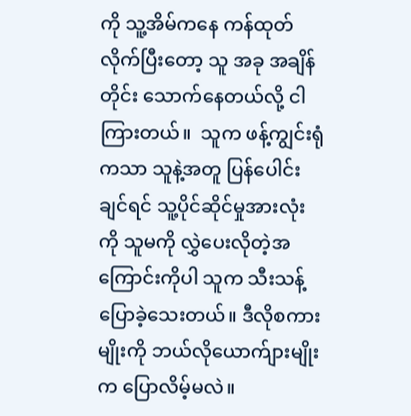ကို သူ့အိမ်ကနေ ကန်ထုတ်လိုက်ပြီးတော့ သူ အခု အချိန်တိုင်း သောက်နေတယ်လို့ ငါကြားတယ်။  သူက ဖန့်ကျွင်းရုံကသာ သူနဲ့အတူ ပြန်ပေါင်းချင်ရင် သူ့ပိုင်ဆိုင်မှုအားလုံးကို သူမကို လွှဲပေးလိုတဲ့အကြောင်းကိုပါ သူက သီးသန့်ပြောခဲ့သေးတယ်။ ဒီလိုစကားမျိုးကို ဘယ်လိုယောက်ျားမျိုးက ပြောလိမ့်မလဲ။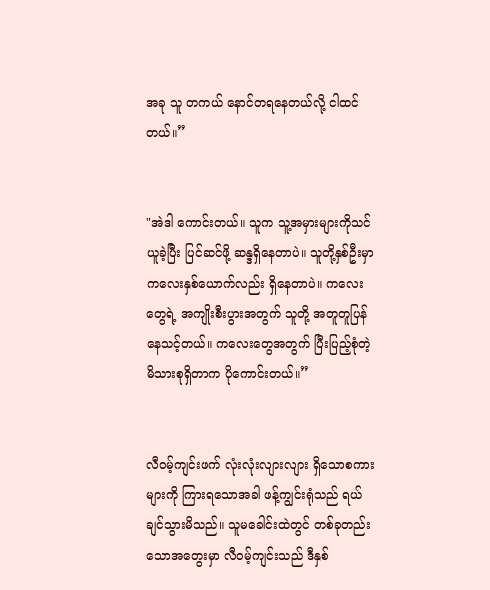အခု သူ တကယ် နောင်တရနေတယ်လို့ ငါထင်တယ်။”


"အဲဒါ ကောင်းတယ်။ သူက သူ့အမှားများကိုသင်ယူခဲ့ပြီး ပြင်ဆင်ဖို့ ဆန္ဒရှိနေတာပဲ။ သူတို့နှစ်ဦးမှာ ကလေးနှစ်ယောက်လည်း ရှိနေတာပဲ။ ကလေးတွေရဲ့ အကျိုးစီးပွားအတွက် သူတို့ အတူတူပြန်နေသင့်တယ်။ ကလေးတွေအတွက် ပြီးပြည့်စုံတဲ့မိသားစုရှိတာက ပိုကောင်းတယ်။”


လီဝမ့်ကျင်းဖက် လုံးလုံးလျားလျား ရှိသောစကားများကို ကြားရသောအခါ ဖန့်ကျွင်းရုံသည် ရယ်ချင်သွားမိသည်။ သူမခေါင်းထဲတွင် တစ်ခုတည်းသောအတွေးမှာ လီဝမ့်ကျင်းသည် ဒီနှစ်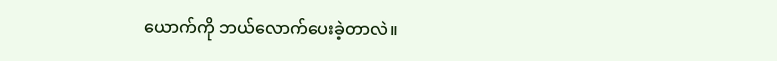ယောက်ကို ဘယ်လောက်ပေးခဲ့တာလဲ။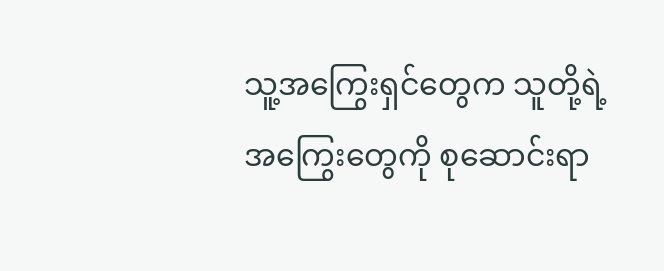သူ့အကြွေးရှင်တွေက သူတို့ရဲ့အကြွေးတွေကို စုဆောင်းရာ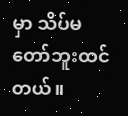မှာ သိပ်မတော်ဘူးထင်တယ်။